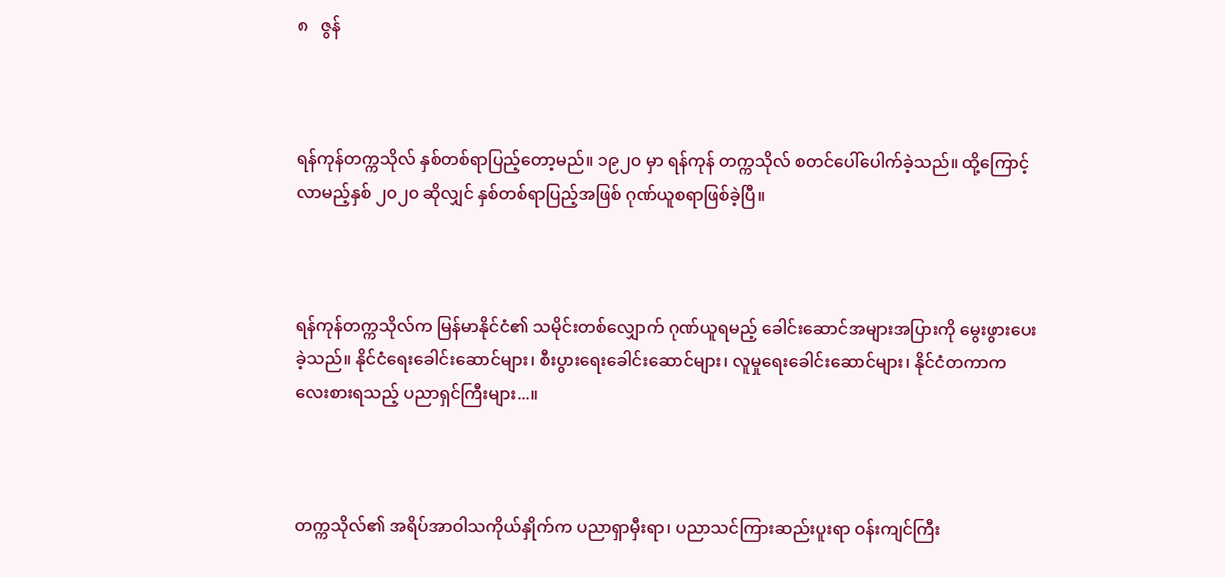၈   ဇွန်



ရန်ကုန်တက္ကသိုလ် နှစ်တစ်ရာပြည့်တော့မည်။ ၁၉၂၀ မှာ ရန်ကုန် တက္ကသိုလ် စတင်ပေါ်ပေါက်ခဲ့သည်။ ထို့ကြောင့် လာမည့်နှစ် ၂၀၂၀ ဆိုလျှင် နှစ်တစ်ရာပြည့်အဖြစ် ဂုဏ်ယူစရာဖြစ်ခဲ့ပြီ။



ရန်ကုန်တက္ကသိုလ်က မြန်မာနိုင်ငံ၏ သမိုင်းတစ်လျှောက် ဂုဏ်ယူရမည့် ခေါင်းဆောင်အများအပြားကို မွေးဖွားပေးခဲ့သည်။ နိုင်ငံရေးခေါင်းဆောင်များ၊ စီးပွားရေးခေါင်းဆောင်များ၊ လူမှုရေးခေါင်းဆောင်များ၊ နိုင်ငံတကာက လေးစားရသည့် ပညာရှင်ကြီးများ...။



တက္ကသိုလ်၏ အရိပ်အာဝါသကိုယ်နှိုက်က ပညာရှာမှီးရာ၊ ပညာသင်ကြားဆည်းပူးရာ ဝန်းကျင်ကြီး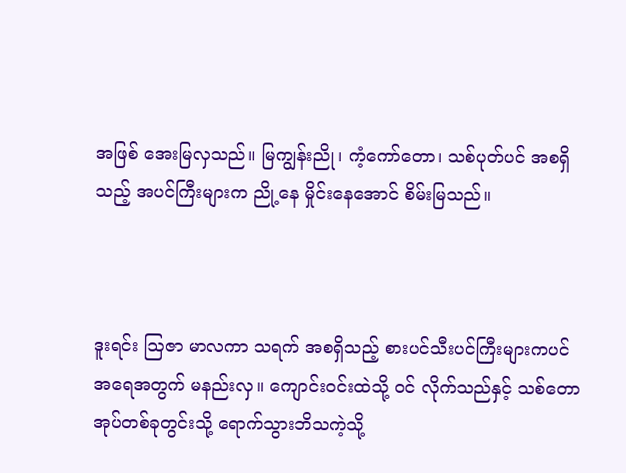အဖြစ် အေးမြလှသည်။ မြကျွန်းညို၊ ကံ့ကော်တော၊ သစ်ပုတ်ပင် အစရှိသည့် အပင်ကြီးများက ညို့နေ မှိုင်းနေအောင် စိမ်းမြသည်။



ဒူးရင်း ဩဇာ မာလကာ သရက် အစရှိသည့် စားပင်သီးပင်ကြီးများကပင် အရေအတွက် မနည်းလှ။ ကျောင်းဝင်းထဲသို့ ဝင် လိုက်သည်နှင့် သစ်တောအုပ်တစ်ခုတွင်းသို့ ရောက်သွားဘိသကဲ့သို့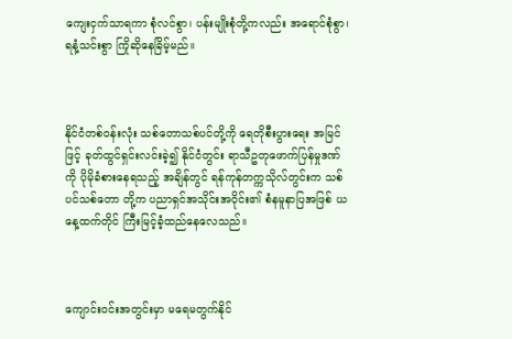ကျေးငှက်သာရကာ စုံလင်စွာ၊ ပန်းမျိုးစုံတို့ကလည်း အရောင်စုံစွာ၊ ရနံ့သင်းစွာ ကြိုဆိုနေခြိမ့်မည်။



နိုင်ငံတစ်ဝန်းလုံး သစ်တောသစ်ပင်တို့ကို ရေတိုစီးပွားရေး အမြင်ဖြင့် ခုတ်ထွင်ရှင်းလင်းခဲ့၍ နိုင်ငံတွင်း ရာသီဥတုဖောက်ပြန်မှုဒဏ်ကို ပိုမိုခံစားနေရသည့် အချိန်တွင် ရန်ကုန်တက္ကသိုလ်တွင်းက သစ်ပင်သစ်တော တို့က ပညာရှင်အသိုင်းအဝိုင်း၏ စံနမူနာပြအဖြစ် ယနေ့ထက်တိုင် ကြီးမြင့်ခံ့ထည်နေလေသည်။



ကျောင်းဝင်းအတွင်းမှာ မရေမတွက်နိုင်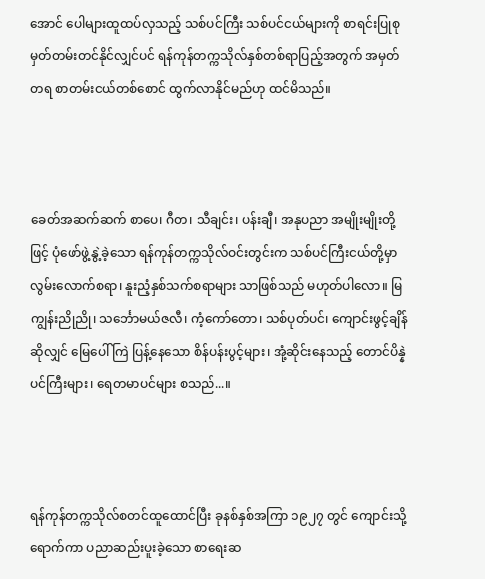အောင် ပေါများထူထပ်လှသည့် သစ်ပင်ကြီး သစ်ပင်ငယ်များကို စာရင်းပြုစုမှတ်တမ်းတင်နိုင်လျှင်ပင် ရန်ကုန်တက္ကသိုလ်နှစ်တစ်ရာပြည့်အတွက် အမှတ်တရ စာတမ်းငယ်တစ်စောင် ထွက်လာနိုင်မည်ဟု ထင်မိသည်။



ခေတ်အဆက်ဆက် စာပေ၊ ဂီတ၊ သီချင်း၊ ပန်းချီ၊ အနုပညာ အမျိုးမျိုးတို့ဖြင့် ပုံဖော်ဖွဲ့နွဲ့ခဲ့သော ရန်ကုန်တက္ကသိုလ်ဝင်းတွင်းက သစ်ပင်ကြီးငယ်တို့မှာ လွမ်းလောက်စရာ၊ နူးညံ့နှစ်သက်စရာများ သာဖြစ်သည် မဟုတ်ပါလော။ မြကျွန်းညိုညို၊ သင်္ဘောမယ်ဇလီ၊ ကံ့ကော်တော၊ သစ်ပုတ်ပင်၊ ကျောင်းဖွင့်ချိန်ဆိုလျှင် မြေပေါ် ကြဲ ပြန့်နေသော စိန်ပန်းပွင့်များ၊ အုံ့ဆိုင်းနေသည့် တောင်ပိန္နဲပင်ကြီးများ၊ ရေတမာပင်များ စသည်...။



ရန်ကုန်တက္ကသိုလ်စတင်ထူထောင်ပြီး ခုနစ်နှစ်အကြာ ၁၉၂၇ တွင် ကျောင်းသို့ရောက်ကာ ပညာဆည်းပူးခဲ့သော စာရေးဆ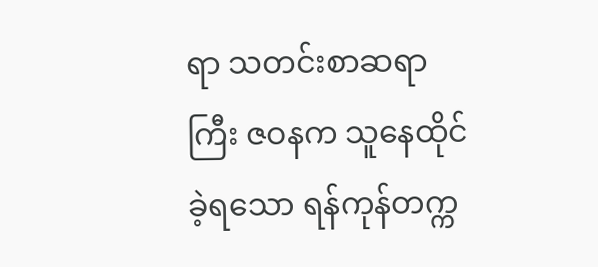ရာ သတင်းစာဆရာကြီး ဇဝနက သူနေထိုင်ခဲ့ရသော ရန်ကုန်တက္က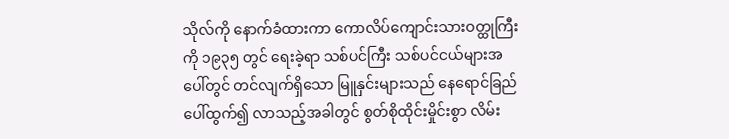သိုလ်ကို နောက်ခံထားကာ ကောလိပ်ကျောင်းသားဝတ္ထုကြီးကို ၁၉၃၅ တွင် ရေးခဲ့ရာ သစ်ပင်ကြီး သစ်ပင်ငယ်များအပေါ်တွင် တင်လျက်ရှိသော မြူနှင်းများသည် နေရောင်ခြည်ပေါ်ထွက်၍ လာသည့်အခါတွင် စွတ်စိုထိုင်းမှိုင်းစွာ လိမ်း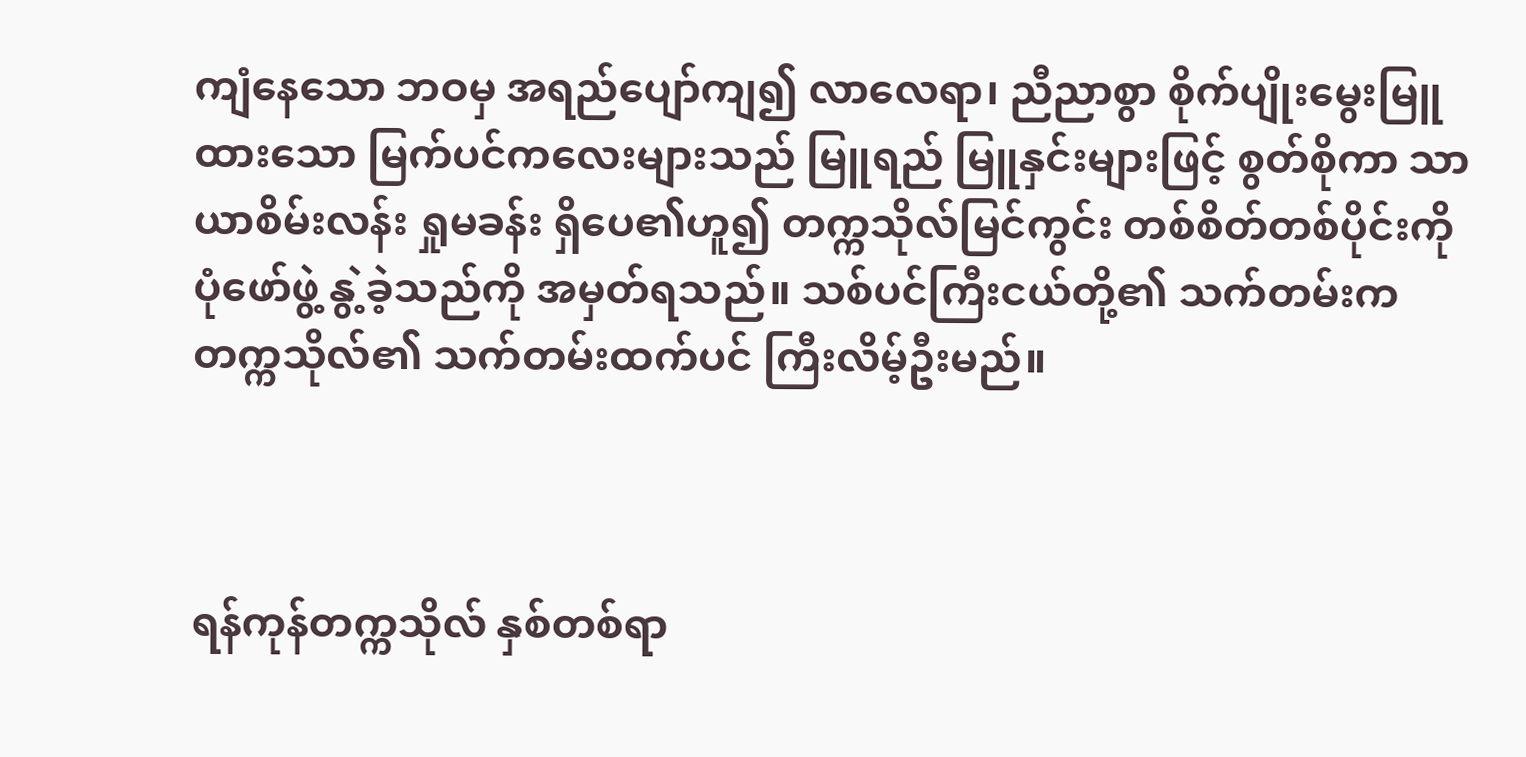ကျံနေသော ဘဝမှ အရည်ပျော်ကျ၍ လာလေရာ၊ ညီညာစွာ စိုက်ပျိုးမွေးမြူထားသော မြက်ပင်ကလေးများသည် မြူရည် မြူနှင်းများဖြင့် စွတ်စိုကာ သာယာစိမ်းလန်း ရှုမခန်း ရှိပေ၏ဟူ၍ တက္ကသိုလ်မြင်ကွင်း တစ်စိတ်တစ်ပိုင်းကို ပုံဖော်ဖွဲ့ နွဲ့ခဲ့သည်ကို အမှတ်ရသည်။ သစ်ပင်ကြီးငယ်တို့၏ သက်တမ်းက တက္ကသိုလ်၏ သက်တမ်းထက်ပင် ကြီးလိမ့်ဦးမည်။



ရန်ကုန်တက္ကသိုလ် နှစ်တစ်ရာ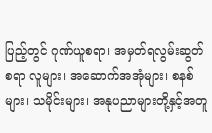ပြည့်တွင် ဂုဏ်ယူစရာ၊ အမှတ်ရလွမ်းဆွတ်စရာ လူများ၊ အဆောက်အအုံများ၊ စနစ်များ၊ သမိုင်းများ၊ အနုပညာများတို့နှင့်အတူ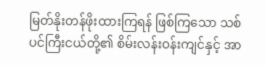မြတ်နိုးတန်ဖိုးထားကြရန် ဖြစ်ကြသော သစ်ပင်ကြီးငယ်တို့၏ စိမ်းလန်းဝန်းကျင်နှင့် အာ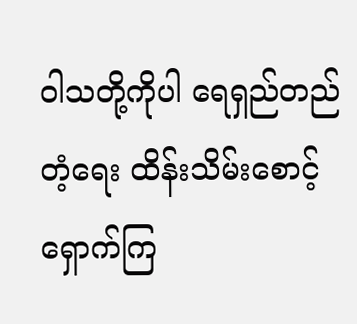ဝါသတို့ကိုပါ ရေရှည်တည်တံ့ရေး ထိန်းသိမ်းစောင့်ရှောက်ကြ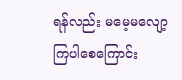ရန်လည်း မမေ့မလျော့ ကြပါစေကြောင်း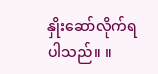နှိုးဆော်လိုက်ရပါသည်။ ။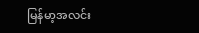မြန်မာ့အလင်း